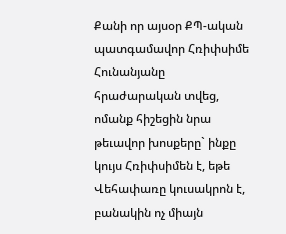Քանի որ այսօր ՔՊ-ական պատգամավոր Հռիփսիմե Հունանյանը հրաժարական տվեց, ոմանք հիշեցին նրա թեւավոր խոսքերը` ինքը կույս Հռիփսիմեն է, եթե Վեհափառը կուսակրոն է, բանակին ոչ միայն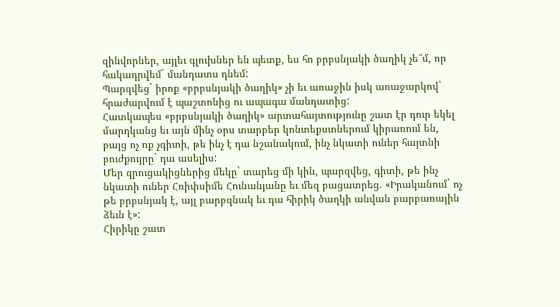զինվորներ, այլեւ գլուխներ են պետք, ես հո բրբսնյակի ծաղիկ չե՞մ, որ հակադրվեմ` մանդատս դնեմ:
Պարզվեց` իրոք «բրբսնյակի ծաղիկ» չի եւ առաջին իսկ առաջարկով` հրաժարվում է պաշտոնից ու ապագա մանդատից:
Հատկապես «բրբսնյակի ծաղիկ» արտահայտությունը շատ էր դուր եկել մարդկանց եւ այն մինչ օրս տարբեր կոնտեքստներում կիրառում են, բայց ոչ ոք չգիտի, թե ինչ է դա նշանակում, ինչ նկատի ուներ հայտնի բուժքույրը` դա ասելիս:
Մեր զրուցակիցներից մեկը` տարեց մի կին, պարզվեց, գիտի, թե ինչ նկատի ուներ Հռիփսիմե Հունանյանը եւ մեզ բացատրեց. «Իրականում` ոչ թե բրբսնյակ է, այլ բարբզնակ եւ դա հիրիկ ծաղկի անվան բարբառային ձեւն է»:
Հիրիկը շատ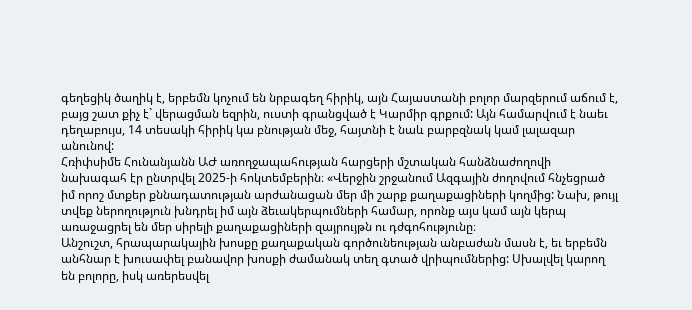գեղեցիկ ծաղիկ է, երբեմն կոչում են նրբագեղ հիրիկ, այն Հայաստանի բոլոր մարզերում աճում է, բայց շատ քիչ է` վերացման եզրին, ուստի գրանցված է Կարմիր գրքում: Այն համարվում է նաեւ դեղաբույս, 14 տեսակի հիրիկ կա բնության մեջ, հայտնի է նաև բարբզնակ կամ լալազար անունով:
Հռիփսիմե Հունանյանն ԱԺ առողջապահության հարցերի մշտական հանձնաժողովի նախագահ էր ընտրվել 2025-ի հոկտեմբերին։ «Վերջին շրջանում Ազգային ժողովում հնչեցրած իմ որոշ մտքեր քննադատության արժանացան մեր մի շարք քաղաքացիների կողմից: Նախ, թույլ տվեք ներողություն խնդրել իմ այն ձեւակերպումների համար, որոնք այս կամ այն կերպ առաջացրել են մեր սիրելի քաղաքացիների զայրույթն ու դժգոհությունը։
Անշուշտ, հրապարակային խոսքը քաղաքական գործունեության անբաժան մասն է, եւ երբեմն անհնար է խուսափել բանավոր խոսքի ժամանակ տեղ գտած վրիպումներից: Սխալվել կարող են բոլորը, իսկ առերեսվել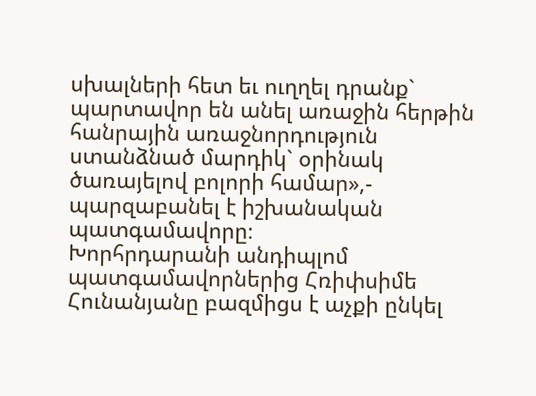սխալների հետ եւ ուղղել դրանք` պարտավոր են անել առաջին հերթին հանրային առաջնորդություն ստանձնած մարդիկ` օրինակ ծառայելով բոլորի համար»,- պարզաբանել է իշխանական պատգամավորը։
Խորհրդարանի անդիպլոմ պատգամավորներից Հռիփսիմե Հունանյանը բազմիցս է աչքի ընկել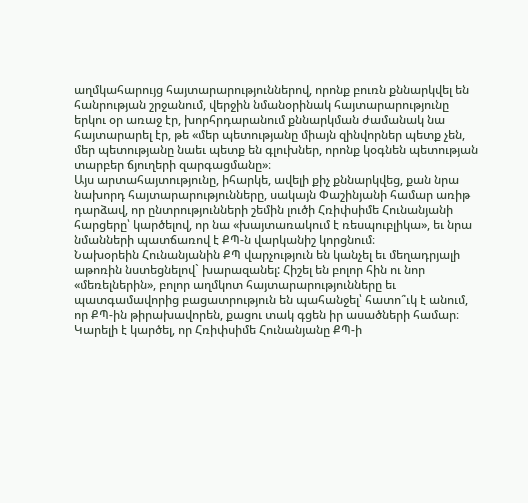աղմկահարույց հայտարարություններով, որոնք բուռն քննարկվել են հանրության շրջանում, վերջին նմանօրինակ հայտարարությունը երկու օր առաջ էր, խորհրդարանում քննարկման ժամանակ նա հայտարարել էր, թե «մեր պետությանը միայն զինվորներ պետք չեն, մեր պետությանը նաեւ պետք են գլուխներ, որոնք կօգնեն պետության տարբեր ճյուղերի զարգացմանը»։
Այս արտահայտությունը, իհարկե, ավելի քիչ քննարկվեց, քան նրա նախորդ հայտարարությունները, սակայն Փաշինյանի համար առիթ դարձավ, որ ընտրությունների շեմին լուծի Հռիփսիմե Հունանյանի հարցերը՝ կարծելով, որ նա «խայտառակում է ռեսպուբլիկա», եւ նրա նմանների պատճառով է ՔՊ-ն վարկանիշ կորցնում։
Նախօրեին Հունանյանին ՔՊ վարչություն են կանչել եւ մեղադրյալի աթոռին նստեցնելով` խարազանել: Հիշել են բոլոր հին ու նոր «մեռելներին», բոլոր աղմկոտ հայտարարությունները եւ պատգամավորից բացատրություն են պահանջել՝ հատո՞ւկ է անում, որ ՔՊ-ին թիրախավորեն, քացու տակ գցեն իր ասածների համար։ Կարելի է կարծել, որ Հռիփսիմե Հունանյանը ՔՊ-ի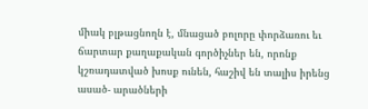միակ բլթացնողն է, մնացած բոլորը փորձառու եւ ճարտար քաղաքական գործիչներ են, որոնք կշռադատված խոսք ունեն, հաշիվ են տալիս իրենց ասած- արածների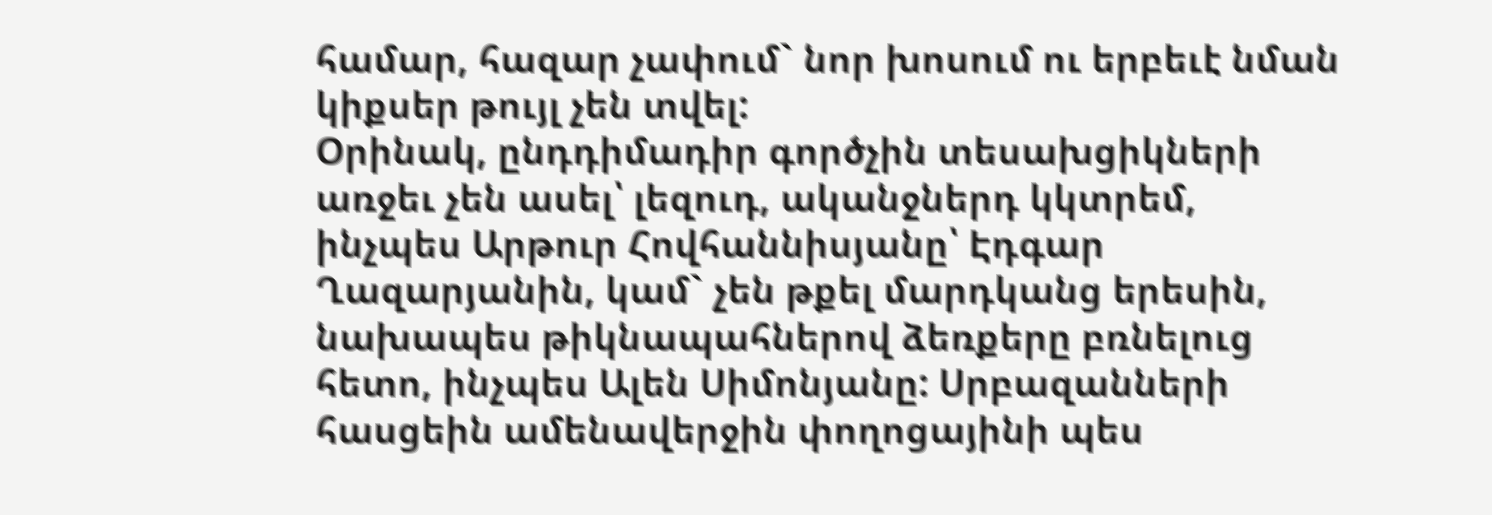համար, հազար չափում` նոր խոսում ու երբեւէ նման կիքսեր թույլ չեն տվել:
Օրինակ, ընդդիմադիր գործչին տեսախցիկների առջեւ չեն ասել՝ լեզուդ, ականջներդ կկտրեմ, ինչպես Արթուր Հովհաննիսյանը՝ Էդգար Ղազարյանին, կամ` չեն թքել մարդկանց երեսին, նախապես թիկնապահներով ձեռքերը բռնելուց հետո, ինչպես Ալեն Սիմոնյանը: Սրբազանների հասցեին ամենավերջին փողոցայինի պես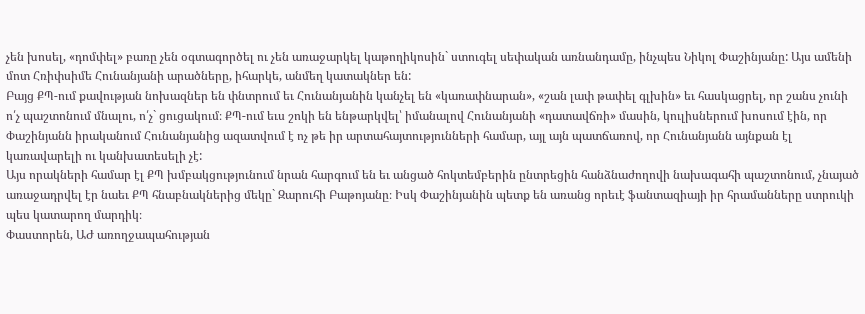չեն խոսել, «դոմփել» բառը չեն օգտագործել ու չեն առաջարկել կաթողիկոսին` ստուգել սեփական առնանդամը, ինչպես Նիկոլ Փաշինյանը: Այս ամենի մոտ Հռիփսիմե Հունանյանի արածները, իհարկե, անմեղ կատակներ են:
Բայց ՔՊ-ում քավության նոխազներ են փնտրում եւ Հունանյանին կանչել են «կառափնարան», «շան լափ թափել գլխին» եւ հասկացրել, որ շանս չունի ո՛չ պաշտոնում մնալու, ո՛չ` ցուցակում։ ՔՊ-ում եւս շոկի են ենթարկվել՝ իմանալով Հունանյանի «դատավճռի» մասին, կուլիսներում խոսում էին, որ Փաշինյանն իրականում Հունանյանից ազատվում է ոչ թե իր արտահայտությունների համար, այլ այն պատճառով, որ Հունանյանն այնքան էլ կառավարելի ու կանխատեսելի չէ:
Այս որակների համար էլ ՔՊ խմբակցությունում նրան հարգում են եւ անցած հոկտեմբերին ընտրեցին հանձնաժողովի նախագահի պաշտոնում, չնայած առաջադրվել էր նաեւ ՔՊ հնաբնակներից մեկը` Զարուհի Բաթոյանը։ Իսկ Փաշինյանին պետք են առանց որեւէ ֆանտազիայի իր հրամանները ստրուկի պես կատարող մարդիկ։
Փաստորեն, ԱԺ առողջապահության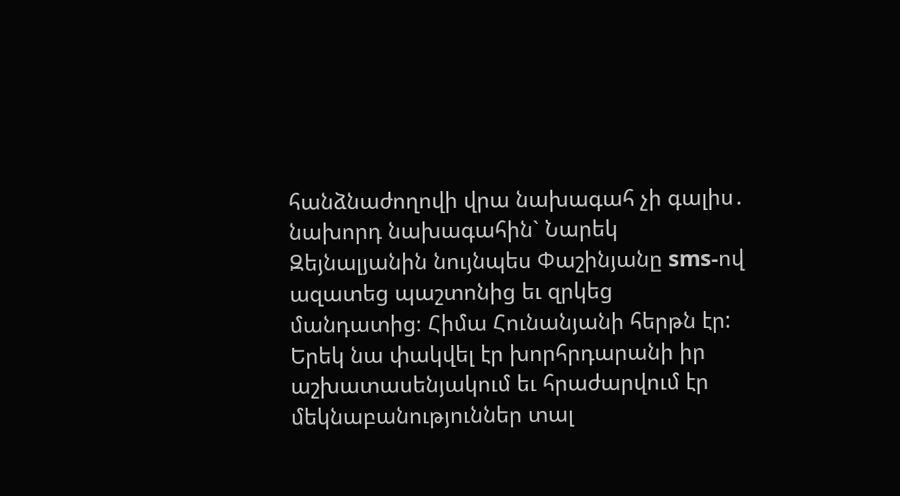հանձնաժողովի վրա նախագահ չի գալիս․ նախորդ նախագահին` Նարեկ Զեյնալյանին նույնպես Փաշինյանը sms-ով ազատեց պաշտոնից եւ զրկեց մանդատից։ Հիմա Հունանյանի հերթն էր: Երեկ նա փակվել էր խորհրդարանի իր աշխատասենյակում եւ հրաժարվում էր մեկնաբանություններ տալ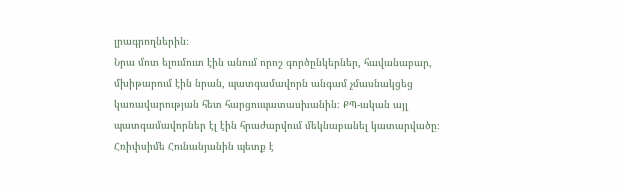լրագրողներին։
Նրա մոտ ելումուտ էին անում որոշ գործընկերներ, հավանաբար, մխիթարում էին նրան, պատգամավորն անգամ չմասնակցեց կառավարության հետ հարցուպատասխանին։ ՔՊ-ական այլ պատգամավորներ էլ էին հրաժարվում մեկնաբանել կատարվածը։
Հռիփսիմե Հունանյանին պետք է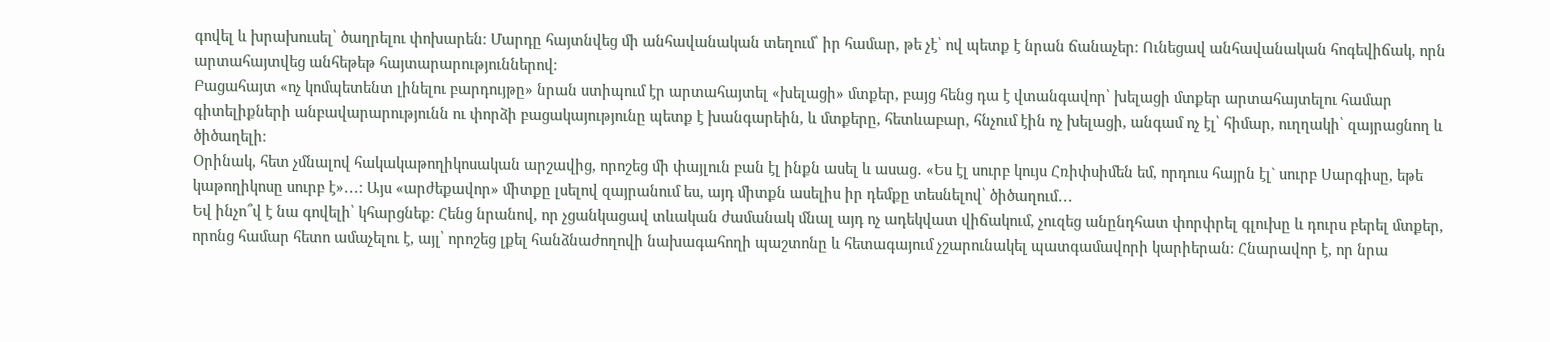գովել և խրախուսել՝ ծաղրելու փոխարեն։ Մարդը հայտնվեց մի անհավանական տեղում՝ իր համար, թե չէ՝ ով պետք է նրան ճանաչեր։ Ունեցավ անհավանական հոգեվիճակ, որն արտահայտվեց անհեթեթ հայտարարություններով։
Բացահայտ «ոչ կոմպետենտ լինելու բարդույթը» նրան ստիպում էր արտահայտել «խելացի» մտքեր, բայց հենց դա է վտանգավոր՝ խելացի մտքեր արտահայտելու համար գիտելիքների անբավարարությունն ու փորձի բացակայությունը պետք է խանգարեին, և մտքերը, հետևաբար, հնչում էին ոչ խելացի, անգամ ոչ էլ՝ հիմար, ուղղակի՝ զայրացնող և ծիծաղելի։
Օրինակ, հետ չմնալով հակակաթողիկոսական արշավից, որոշեց մի փայլուն բան էլ ինքն ասել և ասաց․ «Ես էլ սուրբ կույս Հռիփսիմեն եմ, որդուս հայրն էլ` սուրբ Սարգիսը, եթե կաթողիկոսը սուրբ է»․․․: Այս «արժեքավոր» միտքը լսելով զայրանում ես, այդ միտքն ասելիս իր դեմքը տեսնելով՝ ծիծաղում․․․
Եվ ինչո՞վ է նա գովելի՝ կհարցնեք։ Հենց նրանով, որ չցանկացավ տևական ժամանակ մնալ այդ ոչ ադեկվատ վիճակում, չուզեց անընդհատ փորփրել գլուխը և դուրս բերել մտքեր, որոնց համար հետո ամաչելու է, այլ՝ որոշեց լքել հանձնաժողովի նախագահողի պաշտոնը և հետագայում չշարունակել պատգամավորի կարիերան։ Հնարավոր է, որ նրա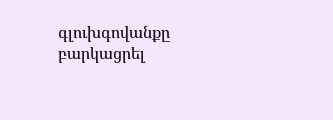գլուխգովանքը բարկացրել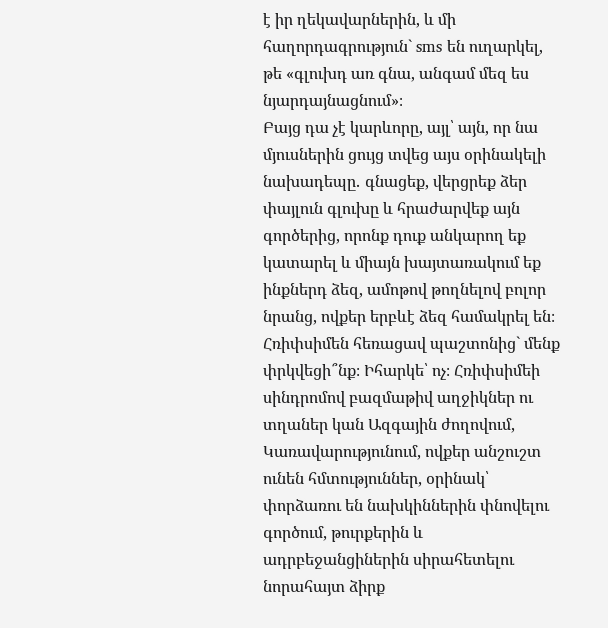է իր ղեկավարներին, և մի հաղորդագրություն` sms են ուղարկել, թե «գլուխդ առ գնա, անգամ մեզ ես նյարդայնացնում»։
Բայց դա չէ կարևորը, այլ՝ այն, որ նա մյուսներին ցույց տվեց այս օրինակելի նախադեպը․ գնացեք, վերցրեք ձեր փայլուն գլուխը և հրաժարվեք այն գործերից, որոնք դուք անկարող եք կատարել և միայն խայտառակում եք ինքներդ ձեզ, ամոթով թողնելով բոլոր նրանց, ովքեր երբևէ ձեզ համակրել են։
Հռիփսիմեն հեռացավ պաշտոնից` մենք փրկվեցի՞նք։ Իհարկե՝ ոչ։ Հռիփսիմեի սինդրոմով բազմաթիվ աղջիկներ ու տղաներ կան Ազգային ժողովում, Կառավարությունում, ովքեր անշուշտ ունեն հմտություններ, օրինակ՝ փորձառու են նախկիններին փնովելու գործում, թուրքերին և ադրբեջանցիներին սիրահետելու նորահայտ ձիրք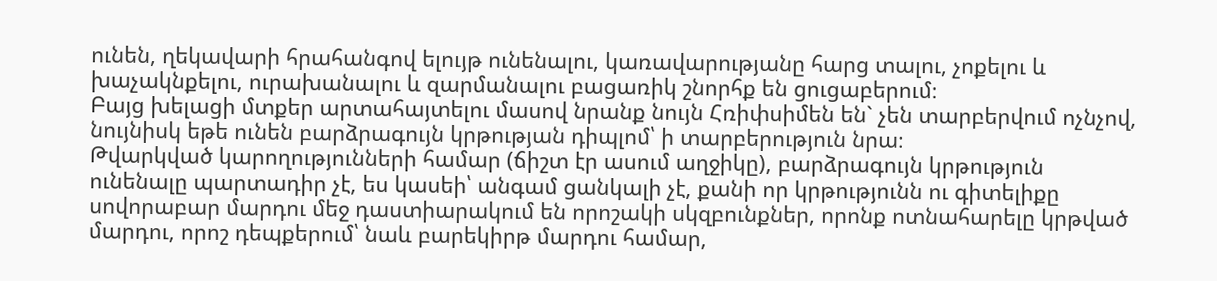ունեն, ղեկավարի հրահանգով ելույթ ունենալու, կառավարությանը հարց տալու, չոքելու և խաչակնքելու, ուրախանալու և զարմանալու բացառիկ շնորհք են ցուցաբերում։
Բայց խելացի մտքեր արտահայտելու մասով նրանք նույն Հռիփսիմեն են` չեն տարբերվում ոչնչով, նույնիսկ եթե ունեն բարձրագույն կրթության դիպլոմ՝ ի տարբերություն նրա։
Թվարկված կարողությունների համար (ճիշտ էր ասում աղջիկը), բարձրագույն կրթություն ունենալը պարտադիր չէ, ես կասեի՝ անգամ ցանկալի չէ, քանի որ կրթությունն ու գիտելիքը սովորաբար մարդու մեջ դաստիարակում են որոշակի սկզբունքներ, որոնք ոտնահարելը կրթված մարդու, որոշ դեպքերում՝ նաև բարեկիրթ մարդու համար,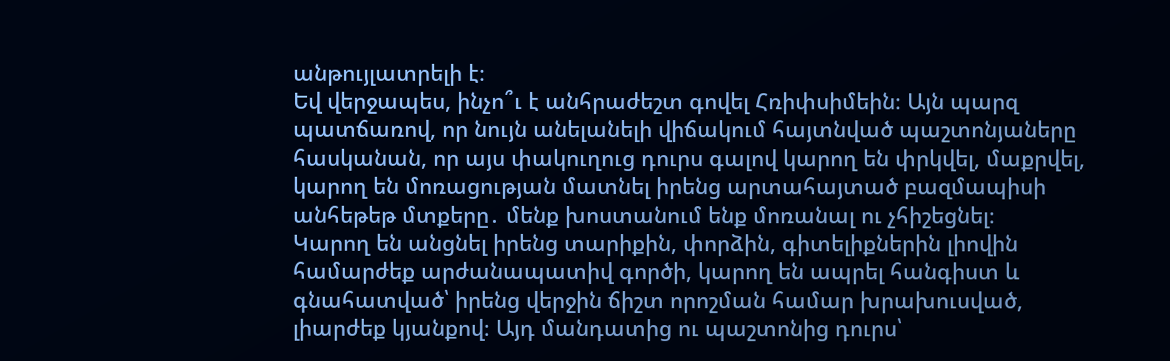անթույլատրելի է։
Եվ վերջապես, ինչո՞ւ է անհրաժեշտ գովել Հռիփսիմեին։ Այն պարզ պատճառով, որ նույն անելանելի վիճակում հայտնված պաշտոնյաները հասկանան, որ այս փակուղուց դուրս գալով կարող են փրկվել, մաքրվել, կարող են մոռացության մատնել իրենց արտահայտած բազմապիսի անհեթեթ մտքերը․ մենք խոստանում ենք մոռանալ ու չհիշեցնել։
Կարող են անցնել իրենց տարիքին, փորձին, գիտելիքներին լիովին համարժեք արժանապատիվ գործի, կարող են ապրել հանգիստ և գնահատված՝ իրենց վերջին ճիշտ որոշման համար խրախուսված, լիարժեք կյանքով։ Այդ մանդատից ու պաշտոնից դուրս՝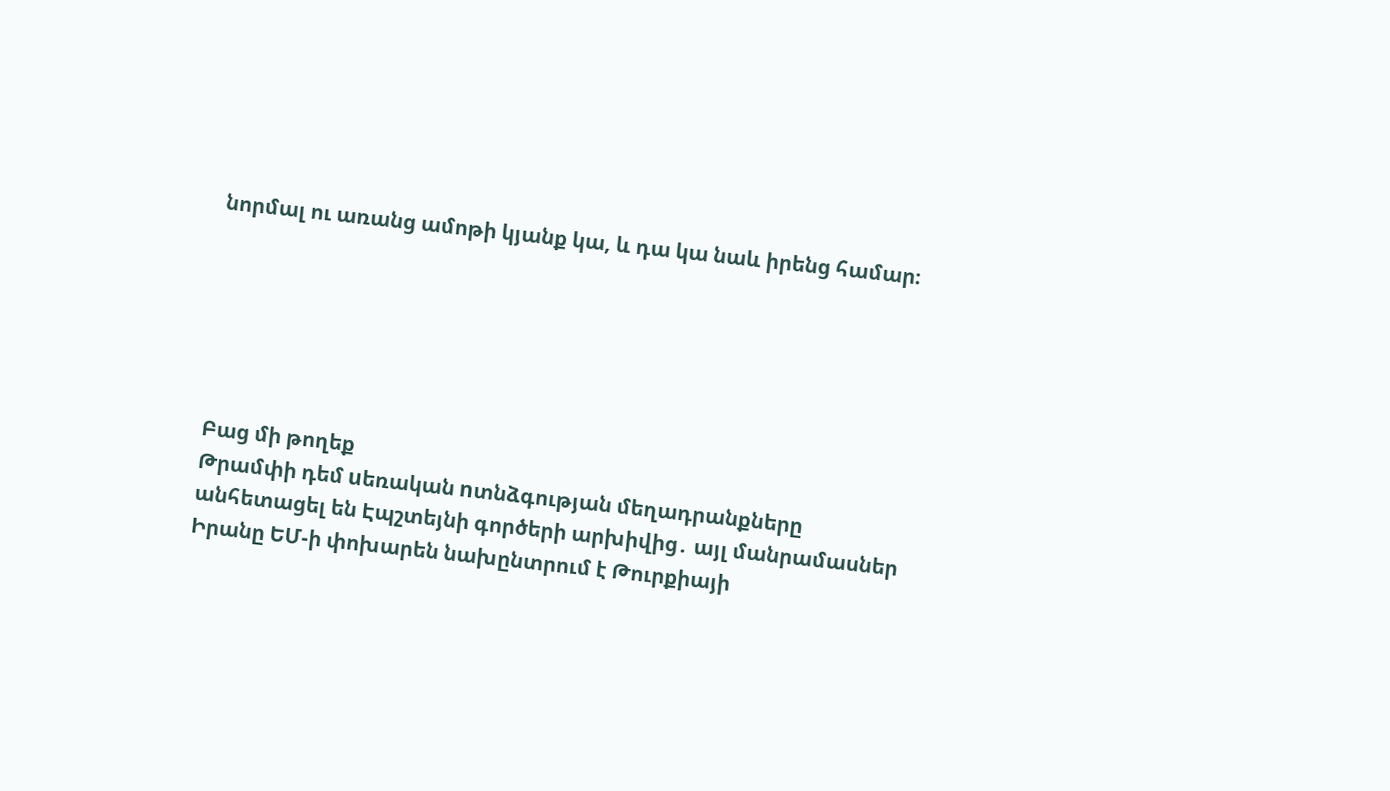նորմալ ու առանց ամոթի կյանք կա, և դա կա նաև իրենց համար։






Բաց մի թողեք
Թրամփի դեմ uեռական nտնձգության մեղադրանքները անհետացել են Էպշտեյնի գործերի արխիվից․ այլ մանրամասներ
Իրանը ԵՄ-ի փոխարեն նախընտրում է Թուրքիայի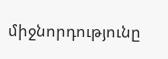միջնորդությունը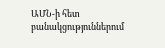ԱՄՆ-ի հետ բանակցություններում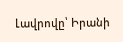Լավրովը՝ Իրանի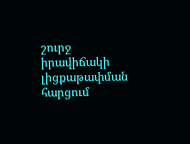շուրջ իրավիճակի լիցքաթափման հարցում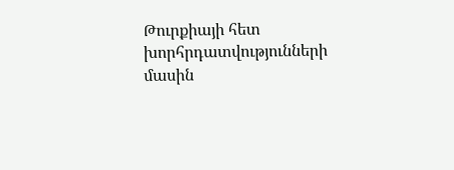Թուրքիայի հետ խորհրդատվությունների մասին